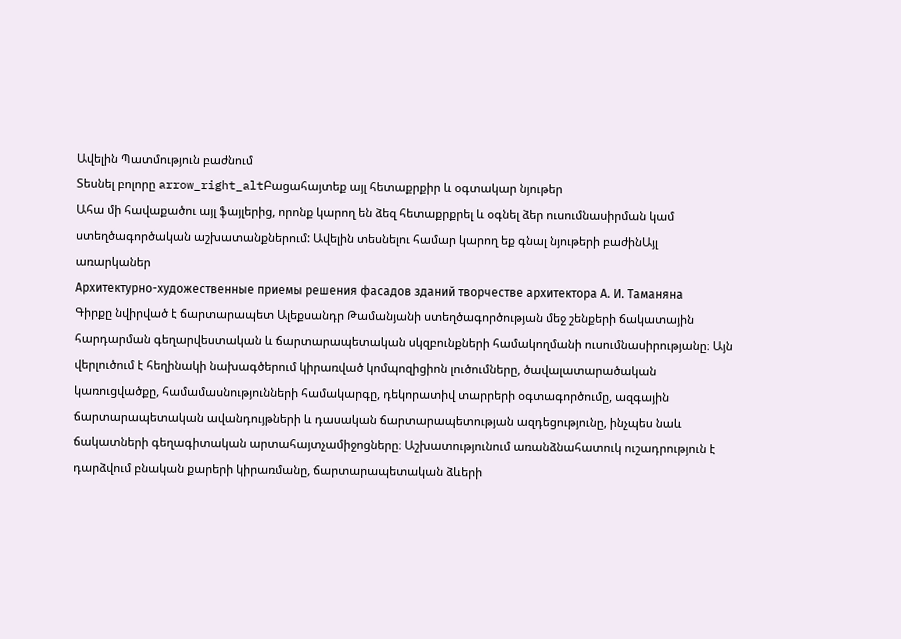Ավելին Պատմություն բաժնում
Տեսնել բոլորը arrow_right_altԲացահայտեք այլ հետաքրքիր և օգտակար նյութեր
Ահա մի հավաքածու այլ ֆայլերից, որոնք կարող են ձեզ հետաքրքրել և օգնել ձեր ուսումնասիրման կամ ստեղծագործական աշխատանքներում: Ավելին տեսնելու համար կարող եք գնալ նյութերի բաժինԱյլ առարկաներ
Архитектурно-художественные приемы решения фасадов зданий творчестве архитектора А. И. Таманяна
Գիրքը նվիրված է ճարտարապետ Ալեքսանդր Թամանյանի ստեղծագործության մեջ շենքերի ճակատային հարդարման գեղարվեստական և ճարտարապետական սկզբունքների համակողմանի ուսումնասիրությանը։ Այն վերլուծում է հեղինակի նախագծերում կիրառված կոմպոզիցիոն լուծումները, ծավալատարածական կառուցվածքը, համամասնությունների համակարգը, դեկորատիվ տարրերի օգտագործումը, ազգային ճարտարապետական ավանդույթների և դասական ճարտարապետության ազդեցությունը, ինչպես նաև ճակատների գեղագիտական արտահայտչամիջոցները։ Աշխատությունում առանձնահատուկ ուշադրություն է դարձվում բնական քարերի կիրառմանը, ճարտարապետական ձևերի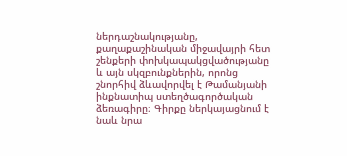ներդաշնակությանը, քաղաքաշինական միջավայրի հետ շենքերի փոխկապակցվածությանը և այն սկզբունքներին, որոնց շնորհիվ ձևավորվել է Թամանյանի ինքնատիպ ստեղծագործական ձեռագիրը։ Գիրքը ներկայացնում է նաև նրա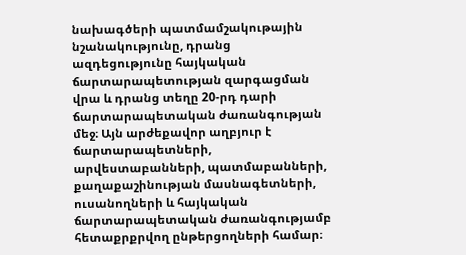նախագծերի պատմամշակութային նշանակությունը, դրանց ազդեցությունը հայկական ճարտարապետության զարգացման վրա և դրանց տեղը 20-րդ դարի ճարտարապետական ժառանգության մեջ։ Այն արժեքավոր աղբյուր է ճարտարապետների, արվեստաբանների, պատմաբանների, քաղաքաշինության մասնագետների, ուսանողների և հայկական ճարտարապետական ժառանգությամբ հետաքրքրվող ընթերցողների համար։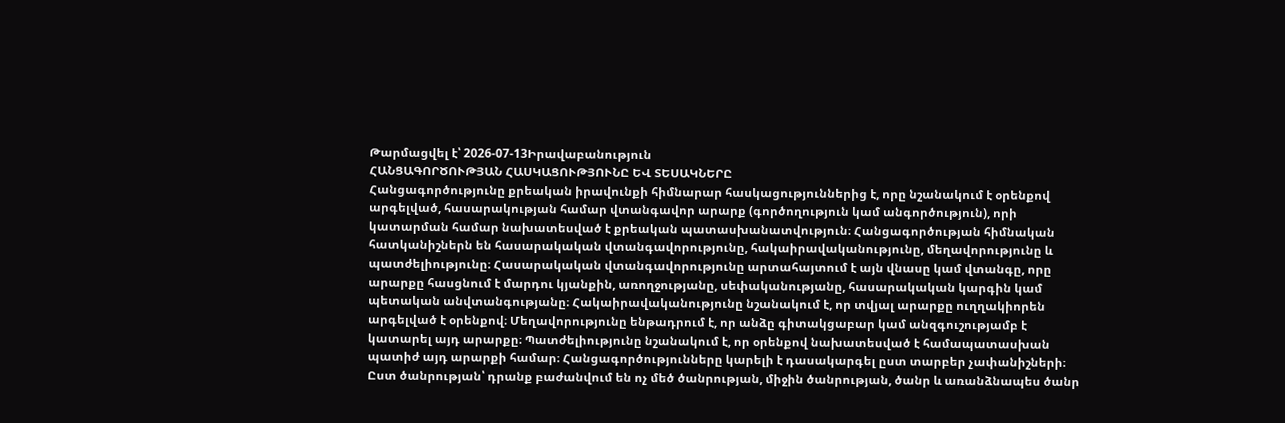Թարմացվել է՝ 2026-07-13Իրավաբանություն
ՀԱՆՑԱԳՈՐԾՈՒԹՅԱՆ ՀԱՍԿԱՑՈՒԹՅՈՒՆԸ ԵՎ ՏԵՍԱԿՆԵՐԸ
Հանցագործությունը քրեական իրավունքի հիմնարար հասկացություններից է, որը նշանակում է օրենքով արգելված, հասարակության համար վտանգավոր արարք (գործողություն կամ անգործություն), որի կատարման համար նախատեսված է քրեական պատասխանատվություն։ Հանցագործության հիմնական հատկանիշներն են հասարակական վտանգավորությունը, հակաիրավականությունը, մեղավորությունը և պատժելիությունը։ Հասարակական վտանգավորությունը արտահայտում է այն վնասը կամ վտանգը, որը արարքը հասցնում է մարդու կյանքին, առողջությանը, սեփականությանը, հասարակական կարգին կամ պետական անվտանգությանը։ Հակաիրավականությունը նշանակում է, որ տվյալ արարքը ուղղակիորեն արգելված է օրենքով։ Մեղավորությունը ենթադրում է, որ անձը գիտակցաբար կամ անզգուշությամբ է կատարել այդ արարքը։ Պատժելիությունը նշանակում է, որ օրենքով նախատեսված է համապատասխան պատիժ այդ արարքի համար։ Հանցագործությունները կարելի է դասակարգել ըստ տարբեր չափանիշների։ Ըստ ծանրության՝ դրանք բաժանվում են ոչ մեծ ծանրության, միջին ծանրության, ծանր և առանձնապես ծանր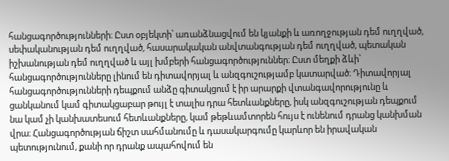հանցագործությունների։ Ըստ օբյեկտի՝ առանձնացվում են կյանքի և առողջության դեմ ուղղված, սեփականության դեմ ուղղված, հասարակական անվտանգության դեմ ուղղված, պետական իշխանության դեմ ուղղված և այլ խմբերի հանցագործություններ։ Ըստ մեղքի ձևի՝ հանցագործությունները լինում են դիտավորյալ և անզգուշությամբ կատարված։ Դիտավորյալ հանցագործությունների դեպքում անձը գիտակցում է իր արարքի վտանգավորությունը և ցանկանում կամ գիտակցաբար թույլ է տալիս դրա հետևանքները, իսկ անզգուշության դեպքում նա կամ չի կանխատեսում հետևանքները, կամ թեթևամտորեն հույս է ունենում դրանց կանխման վրա։ Հանցագործության ճիշտ սահմանումը և դասակարգումը կարևոր են իրավական պետությունում, քանի որ դրանք ապահովում են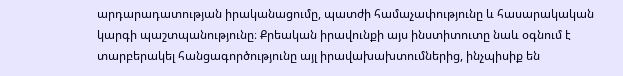արդարադատության իրականացումը, պատժի համաչափությունը և հասարակական կարգի պաշտպանությունը։ Քրեական իրավունքի այս ինստիտուտը նաև օգնում է տարբերակել հանցագործությունը այլ իրավախախտումներից, ինչպիսիք են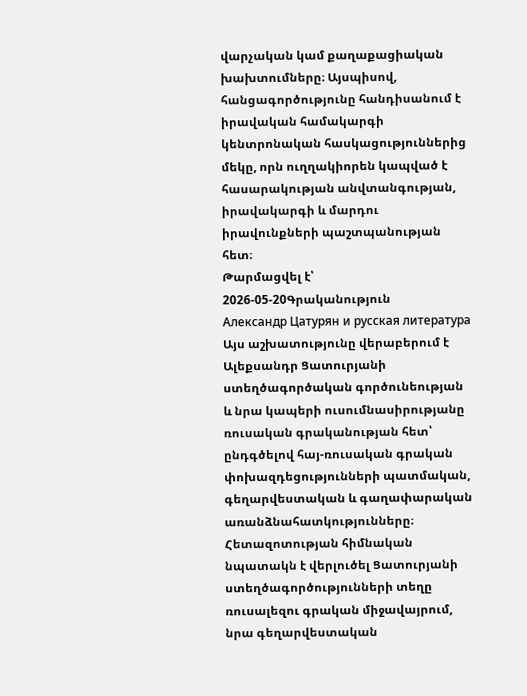վարչական կամ քաղաքացիական խախտումները։ Այսպիսով, հանցագործությունը հանդիսանում է իրավական համակարգի կենտրոնական հասկացություններից մեկը, որն ուղղակիորեն կապված է հասարակության անվտանգության, իրավակարգի և մարդու իրավունքների պաշտպանության հետ։
Թարմացվել է՝ 2026-05-20Գրականություն
Александр Цатурян и русская литература
Այս աշխատությունը վերաբերում է Ալեքսանդր Ցատուրյանի ստեղծագործական գործունեության և նրա կապերի ուսումնասիրությանը ռուսական գրականության հետ՝ ընդգծելով հայ-ռուսական գրական փոխազդեցությունների պատմական, գեղարվեստական և գաղափարական առանձնահատկությունները։ Հետազոտության հիմնական նպատակն է վերլուծել Ցատուրյանի ստեղծագործությունների տեղը ռուսալեզու գրական միջավայրում, նրա գեղարվեստական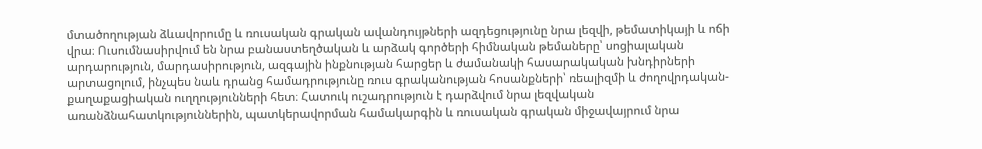մտածողության ձևավորումը և ռուսական գրական ավանդույթների ազդեցությունը նրա լեզվի, թեմատիկայի և ոճի վրա։ Ուսումնասիրվում են նրա բանաստեղծական և արձակ գործերի հիմնական թեմաները՝ սոցիալական արդարություն, մարդասիրություն, ազգային ինքնության հարցեր և ժամանակի հասարակական խնդիրների արտացոլում, ինչպես նաև դրանց համադրությունը ռուս գրականության հոսանքների՝ ռեալիզմի և ժողովրդական-քաղաքացիական ուղղությունների հետ։ Հատուկ ուշադրություն է դարձվում նրա լեզվական առանձնահատկություններին, պատկերավորման համակարգին և ռուսական գրական միջավայրում նրա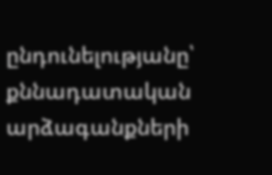ընդունելությանը՝ քննադատական արձագանքների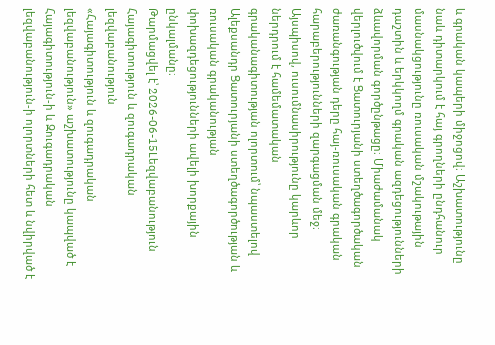և գրական կապերի միջոցով։ Աշխատությունը նաև դիտարկում է հայ գրողների ընդհանուր մասնակցությունը ռուսական մշակութային դաշտին և երկկողմ գրական ազդեցությունների ձևավորման գործընթացը։ Միաժամանակ վերլուծվում է Ցատուրյանի ստեղծագործական ժառանգության դերը հայ-ռուսական գրական հարաբերությունների զարգացման մեջ։ Այսպիսով, ուսումնասիրությունը կարևոր ներդրում է համեմատական գրականագիտության ոլորտում՝ նպաստելով Ալեքսանդր Ցատուրյանի ստեղծագործության և ռուսական գրականության փոխազդեցությունների ավելի խորքային ընկալմանը։
Թարմացվել է՝ 2026-06-15Lեզվաբանություն
Հայագիտություն և զուգադրական լեզվաբանություն
«Հայագիտություն և զուգադրական լեզվաբանություն» աշխատությունը կապված է Հայագիտություն-ի և Զուգադրական լեզվաբանություն-ի ոլորտների հետ և նվիրված է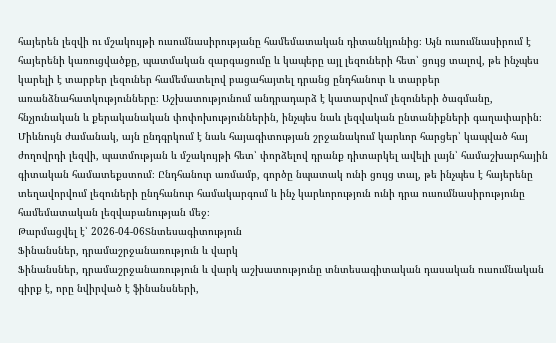հայերեն լեզվի ու մշակույթի ուսումնասիրությանը համեմատական դիտանկյունից։ Այն ուսումնասիրում է հայերենի կառուցվածքը, պատմական զարգացումը և կապերը այլ լեզուների հետ՝ ցույց տալով, թե ինչպես կարելի է տարբեր լեզուներ համեմատելով բացահայտել դրանց ընդհանուր և տարբեր առանձնահատկությունները։ Աշխատությունում անդրադարձ է կատարվում լեզուների ծագմանը, հնչյունական և քերականական փոփոխություններին, ինչպես նաև լեզվական ընտանիքների գաղափարին։ Միևնույն ժամանակ, այն ընդգրկում է նաև հայագիտության շրջանակում կարևոր հարցեր՝ կապված հայ ժողովրդի լեզվի, պատմության և մշակույթի հետ՝ փորձելով դրանք դիտարկել ավելի լայն՝ համաշխարհային գիտական համատեքստում։ Ընդհանուր առմամբ, գործը նպատակ ունի ցույց տալ, թե ինչպես է հայերենը տեղավորվում լեզուների ընդհանուր համակարգում և ինչ կարևորություն ունի դրա ուսումնասիրությունը համեմատական լեզվաբանության մեջ։
Թարմացվել է՝ 2026-04-06Տնտեսագիտություն
Ֆինանսներ, դրամաշրջանառություն և վարկ
Ֆինանսներ, դրամաշրջանառություն և վարկ աշխատությունը տնտեսագիտական դասական ուսումնական գիրք է, որը նվիրված է ֆինանսների,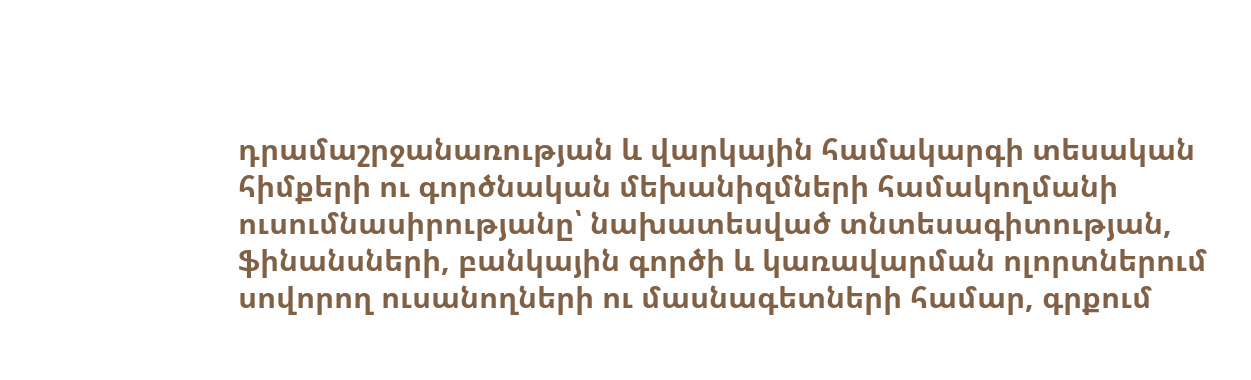դրամաշրջանառության և վարկային համակարգի տեսական հիմքերի ու գործնական մեխանիզմների համակողմանի ուսումնասիրությանը՝ նախատեսված տնտեսագիտության, ֆինանսների, բանկային գործի և կառավարման ոլորտներում սովորող ուսանողների ու մասնագետների համար, գրքում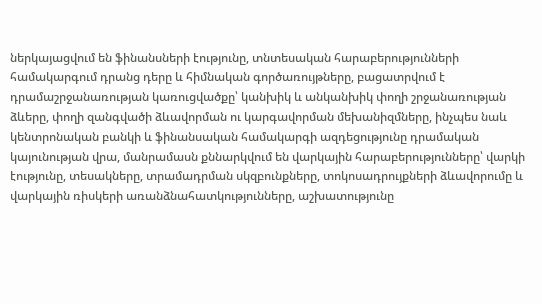ներկայացվում են ֆինանսների էությունը, տնտեսական հարաբերությունների համակարգում դրանց դերը և հիմնական գործառույթները, բացատրվում է դրամաշրջանառության կառուցվածքը՝ կանխիկ և անկանխիկ փողի շրջանառության ձևերը, փողի զանգվածի ձևավորման ու կարգավորման մեխանիզմները, ինչպես նաև կենտրոնական բանկի և ֆինանսական համակարգի ազդեցությունը դրամական կայունության վրա, մանրամասն քննարկվում են վարկային հարաբերությունները՝ վարկի էությունը, տեսակները, տրամադրման սկզբունքները, տոկոսադրույքների ձևավորումը և վարկային ռիսկերի առանձնահատկությունները, աշխատությունը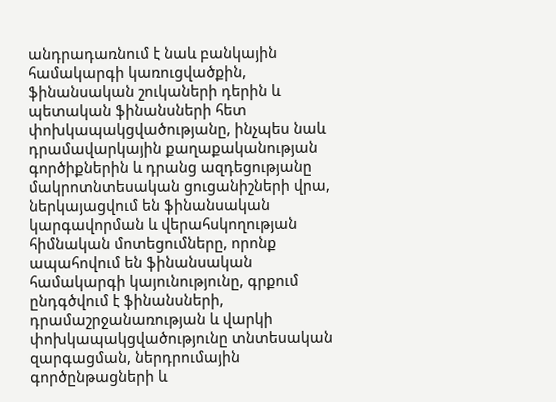անդրադառնում է նաև բանկային համակարգի կառուցվածքին, ֆինանսական շուկաների դերին և պետական ֆինանսների հետ փոխկապակցվածությանը, ինչպես նաև դրամավարկային քաղաքականության գործիքներին և դրանց ազդեցությանը մակրոտնտեսական ցուցանիշների վրա, ներկայացվում են ֆինանսական կարգավորման և վերահսկողության հիմնական մոտեցումները, որոնք ապահովում են ֆինանսական համակարգի կայունությունը, գրքում ընդգծվում է ֆինանսների, դրամաշրջանառության և վարկի փոխկապակցվածությունը տնտեսական զարգացման, ներդրումային գործընթացների և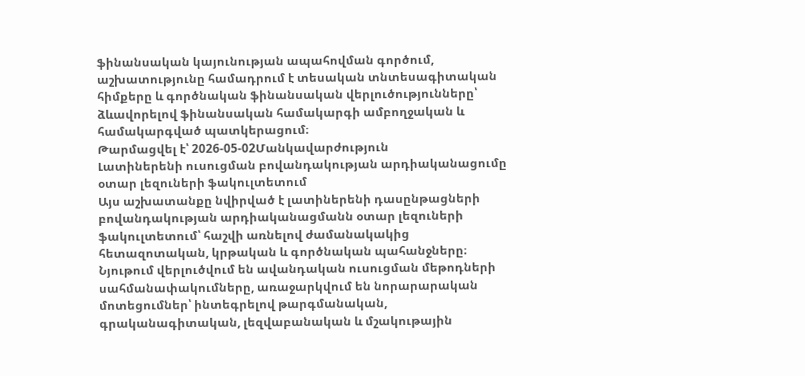ֆինանսական կայունության ապահովման գործում, աշխատությունը համադրում է տեսական տնտեսագիտական հիմքերը և գործնական ֆինանսական վերլուծությունները՝ ձևավորելով ֆինանսական համակարգի ամբողջական և համակարգված պատկերացում։
Թարմացվել է՝ 2026-05-02Մանկավարժություն
Լատիներենի ուսուցման բովանդակության արդիականացումը օտար լեզուների ֆակուլտետում
Այս աշխատանքը նվիրված է լատիներենի դասընթացների բովանդակության արդիականացմանն օտար լեզուների ֆակուլտետում՝ հաշվի առնելով ժամանակակից հետազոտական, կրթական և գործնական պահանջները։ Նյութում վերլուծվում են ավանդական ուսուցման մեթոդների սահմանափակումները, առաջարկվում են նորարարական մոտեցումներ՝ ինտեգրելով թարգմանական, գրականագիտական, լեզվաբանական և մշակութային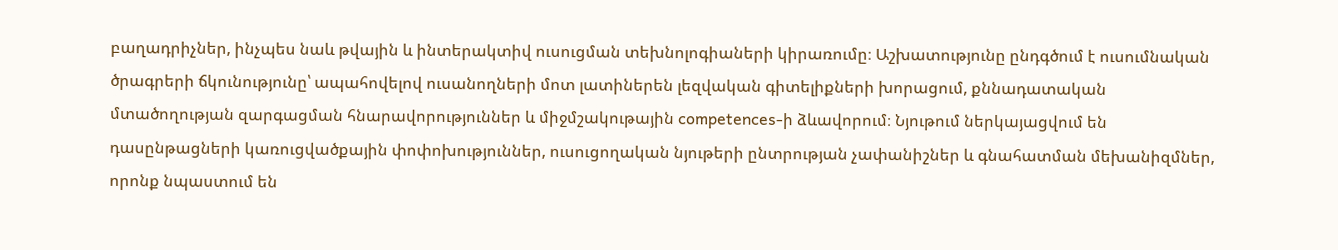բաղադրիչներ, ինչպես նաև թվային և ինտերակտիվ ուսուցման տեխնոլոգիաների կիրառումը։ Աշխատությունը ընդգծում է ուսումնական ծրագրերի ճկունությունը՝ ապահովելով ուսանողների մոտ լատիներեն լեզվական գիտելիքների խորացում, քննադատական մտածողության զարգացման հնարավորություններ և միջմշակութային competences-ի ձևավորում։ Նյութում ներկայացվում են դասընթացների կառուցվածքային փոփոխություններ, ուսուցողական նյութերի ընտրության չափանիշներ և գնահատման մեխանիզմներ, որոնք նպաստում են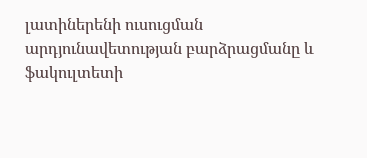լատիներենի ուսուցման արդյունավետության բարձրացմանը և ֆակուլտետի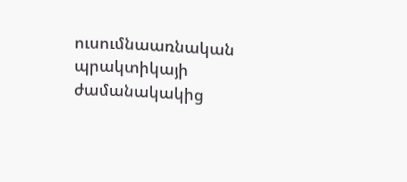ուսումնաառնական պրակտիկայի ժամանակակից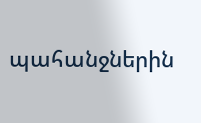պահանջներին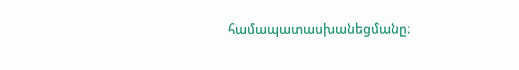համապատասխանեցմանը։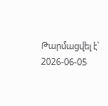Թարմացվել է՝ 2026-06-05